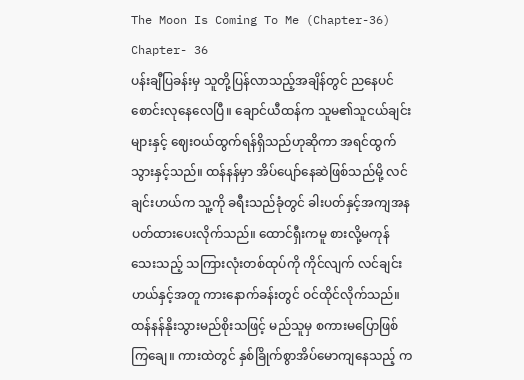The Moon Is Coming To Me (Chapter-36)
Chapter- 36
ပန်းချီပြခန်းမှ သူတို့ပြန်လာသည့်အချိန်တွင် ညနေပင်စောင်းလုနေလေပြီ။ ချောင်ယီထန်က သူမ၏သူငယ်ချင်းများနှင့် ဈေးဝယ်ထွက်ရန်ရှိသည်ဟုဆိုကာ အရင်ထွက်သွားနှင့်သည်။ ထန်နန်မှာ အိပ်ပျော်နေဆဲဖြစ်သည်မို့ လင်ချင်းဟယ်က သူ့ကို ခရီးသည်ခုံတွင် ခါးပတ်နှင့်အကျအနပတ်ထားပေးလိုက်သည်။ ထောင်ရှီးကမူ စားလို့မကုန်သေးသည့် သကြားလုံးတစ်ထုပ်ကို ကိုင်လျက် လင်ချင်းဟယ်နှင့်အတူ ကားနောက်ခန်းတွင် ဝင်ထိုင်လိုက်သည်။
ထန်နန်နိုးသွားမည်စိုးသဖြင့် မည်သူမှ စကားမပြောဖြစ်ကြချေ။ ကားထဲတွင် နှစ်ခြိုက်စွာအိပ်မောကျနေသည့် က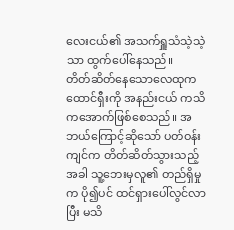လေးငယ်၏ အသက်ရှူသံသဲ့သဲ့သာ ထွက်ပေါ်နေသည်။
တိတ်ဆိတ်နေသောလေထုက ထောင်ရှီးကို အနည်းငယ် ကသိကအောက်ဖြစ်စေသည်။ အဘယ်ကြောင့်ဆိုသော် ပတ်ဝန်းကျင်က တိတ်ဆိတ်သွားသည့်အခါ သူ့ဘေးမှလူ၏ တည်ရှိမှုက ပို၍ပင် ထင်ရှားပေါ်လွင်လာပြီး မသိ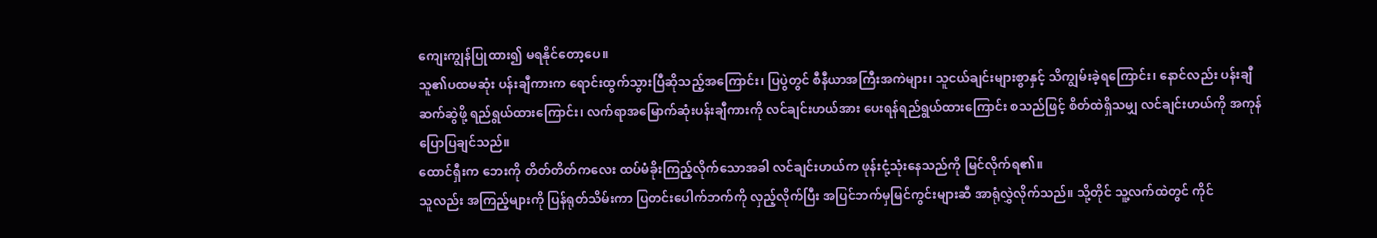ကျေးကျွန်ပြုထား၍ မရနိုင်တော့ပေ။
သူ၏ပထမဆုံး ပန်းချီကားက ရောင်းထွက်သွားပြီဆိုသည့်အကြောင်း၊ ပြပွဲတွင် စီနီယာအကြီးအကဲများ၊ သူငယ်ချင်းများစွာနှင့် သိကျွမ်းခဲ့ရကြောင်း၊ နောင်လည်း ပန်းချီဆက်ဆွဲဖို့ ရည်ရွယ်ထားကြောင်း၊ လက်ရာအမြောက်ဆုံးပန်းချီကားကို လင်ချင်းဟယ်အား ပေးရန်ရည်ရွယ်ထားကြောင်း စသည်ဖြင့် စိတ်ထဲရှိသမျှ လင်ချင်းဟယ်ကို အကုန်ပြောပြချင်သည်။
ထောင်ရှီးက ဘေးကို တိတ်တိတ်ကလေး ထပ်မံခိုးကြည့်လိုက်သောအခါ လင်ချင်းဟယ်က ဖုန်းငုံ့သုံးနေသည်ကို မြင်လိုက်ရ၏။
သူလည်း အကြည့်များကို ပြန်ရုတ်သိမ်းကာ ပြတင်းပေါက်ဘက်ကို လှည့်လိုက်ပြီး အပြင်ဘက်မှမြင်ကွင်းများဆီ အာရုံလွှဲလိုက်သည်။ သို့တိုင် သူ့လက်ထဲတွင် ကိုင်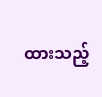ထားသည့်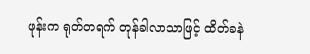ဖုန်းက ရုတ်တရက် တုန်ခါလာသာဖြင့် ထိတ်ခနဲ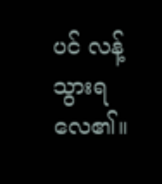ပင် လန့်သွားရလေ၏။